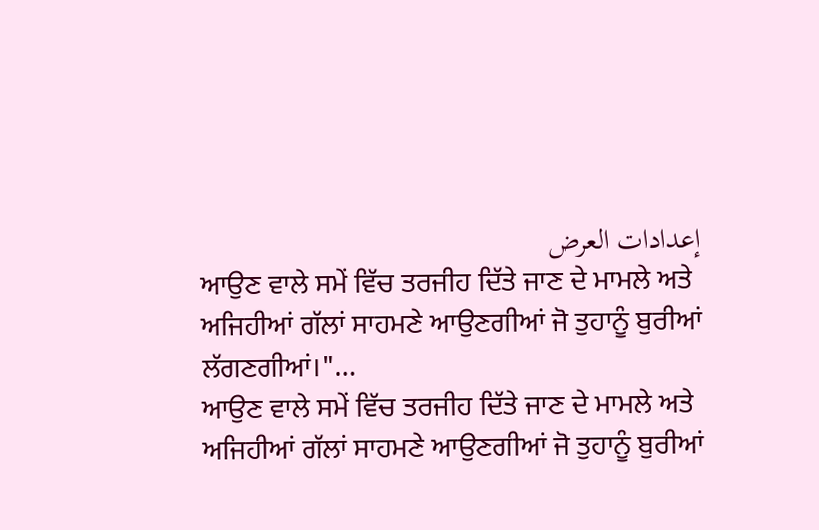إعدادات العرض
ਆਉਣ ਵਾਲੇ ਸਮੇਂ ਵਿੱਚ ਤਰਜੀਹ ਦਿੱਤੇ ਜਾਣ ਦੇ ਮਾਮਲੇ ਅਤੇ ਅਜਿਹੀਆਂ ਗੱਲਾਂ ਸਾਹਮਣੇ ਆਉਣਗੀਆਂ ਜੋ ਤੁਹਾਨੂੰ ਬੁਰੀਆਂ ਲੱਗਣਗੀਆਂ।"…
ਆਉਣ ਵਾਲੇ ਸਮੇਂ ਵਿੱਚ ਤਰਜੀਹ ਦਿੱਤੇ ਜਾਣ ਦੇ ਮਾਮਲੇ ਅਤੇ ਅਜਿਹੀਆਂ ਗੱਲਾਂ ਸਾਹਮਣੇ ਆਉਣਗੀਆਂ ਜੋ ਤੁਹਾਨੂੰ ਬੁਰੀਆਂ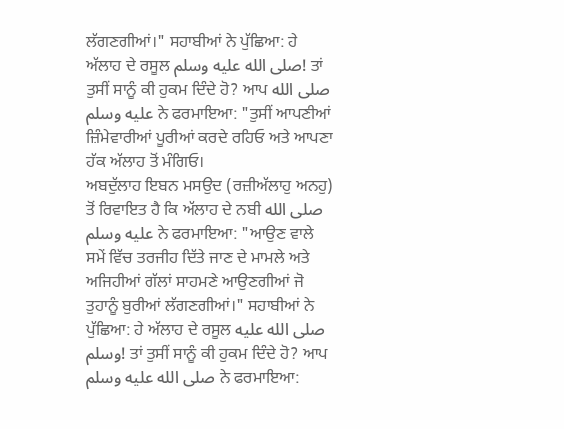ਲੱਗਣਗੀਆਂ।" ਸਹਾਬੀਆਂ ਨੇ ਪੁੱਛਿਆ: ਹੇ ਅੱਲਾਹ ਦੇ ਰਸੂਲ صلى الله عليه وسلم! ਤਾਂ ਤੁਸੀਂ ਸਾਨੂੰ ਕੀ ਹੁਕਮ ਦਿੰਦੇ ਹੋ? ਆਪ صلى الله عليه وسلم ਨੇ ਫਰਮਾਇਆ: "ਤੁਸੀਂ ਆਪਣੀਆਂ ਜ਼ਿੰਮੇਵਾਰੀਆਂ ਪੂਰੀਆਂ ਕਰਦੇ ਰਹਿਓ ਅਤੇ ਆਪਣਾ ਹੱਕ ਅੱਲਾਹ ਤੋਂ ਮੰਗਿਓ।
ਅਬਦੁੱਲਾਹ ਇਬਨ ਮਸਉਦ (ਰਜ਼ੀਅੱਲਾਹੁ ਅਨਹੁ) ਤੋਂ ਰਿਵਾਇਤ ਹੈ ਕਿ ਅੱਲਾਹ ਦੇ ਨਬੀ صلى الله عليه وسلم ਨੇ ਫਰਮਾਇਆ: "ਆਉਣ ਵਾਲੇ ਸਮੇਂ ਵਿੱਚ ਤਰਜੀਹ ਦਿੱਤੇ ਜਾਣ ਦੇ ਮਾਮਲੇ ਅਤੇ ਅਜਿਹੀਆਂ ਗੱਲਾਂ ਸਾਹਮਣੇ ਆਉਣਗੀਆਂ ਜੋ ਤੁਹਾਨੂੰ ਬੁਰੀਆਂ ਲੱਗਣਗੀਆਂ।" ਸਹਾਬੀਆਂ ਨੇ ਪੁੱਛਿਆ: ਹੇ ਅੱਲਾਹ ਦੇ ਰਸੂਲ صلى الله عليه وسلم! ਤਾਂ ਤੁਸੀਂ ਸਾਨੂੰ ਕੀ ਹੁਕਮ ਦਿੰਦੇ ਹੋ? ਆਪ صلى الله عليه وسلم ਨੇ ਫਰਮਾਇਆ: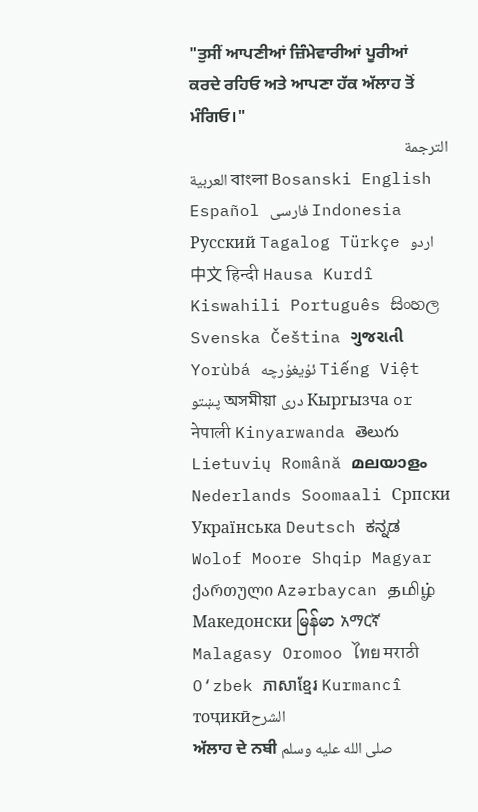"ਤੁਸੀਂ ਆਪਣੀਆਂ ਜ਼ਿੰਮੇਵਾਰੀਆਂ ਪੂਰੀਆਂ ਕਰਦੇ ਰਹਿਓ ਅਤੇ ਆਪਣਾ ਹੱਕ ਅੱਲਾਹ ਤੋਂ ਮੰਗਿਓ।"
الترجمة
العربية বাংলা Bosanski English Español فارسی Indonesia Русский Tagalog Türkçe اردو 中文 हिन्दी Hausa Kurdî Kiswahili Português සිංහල Svenska Čeština ગુજરાતી Yorùbá ئۇيغۇرچە Tiếng Việt پښتو অসমীয়া دری Кыргызча or नेपाली Kinyarwanda తెలుగు Lietuvių Română മലയാളം Nederlands Soomaali Српски Українська Deutsch ಕನ್ನಡ Wolof Moore Shqip Magyar ქართული Azərbaycan தமிழ் Македонски မြန်မာ አማርኛ Malagasy Oromoo ไทย मराठी O‘zbek ភាសាខ្មែរ Kurmancî тоҷикӣالشرح
ਅੱਲਾਹ ਦੇ ਨਬੀ صلى الله عليه وسلم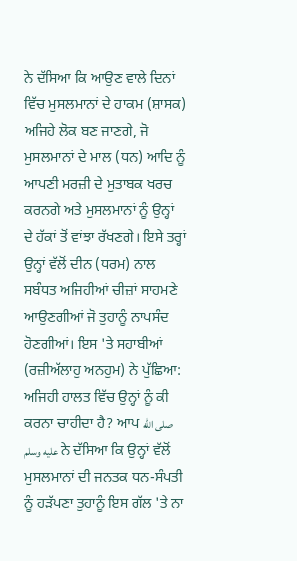ਨੇ ਦੱਸਿਆ ਕਿ ਆਉਣ ਵਾਲੇ ਦਿਨਾਂ ਵਿੱਚ ਮੁਸਲਮਾਨਾਂ ਦੇ ਹਾਕਮ (ਸ਼ਾਸਕ) ਅਜਿਹੇ ਲੋਕ ਬਣ ਜਾਣਗੇ, ਜੋ ਮੁਸਲਮਾਨਾਂ ਦੇ ਮਾਲ (ਧਨ) ਆਦਿ ਨੂੰ ਆਪਣੀ ਮਰਜ਼ੀ ਦੇ ਮੁਤਾਬਕ ਖਰਚ ਕਰਨਗੇ ਅਤੇ ਮੁਸਲਮਾਨਾਂ ਨੂੰ ਉਨ੍ਹਾਂ ਦੇ ਹੱਕਾਂ ਤੋਂ ਵਾਂਝਾ ਰੱਖਣਗੇ। ਇਸੇ ਤਰ੍ਹਾਂ ਉਨ੍ਹਾਂ ਵੱਲੋਂ ਦੀਨ (ਧਰਮ) ਨਾਲ ਸਬੰਧਤ ਅਜਿਹੀਆਂ ਚੀਜ਼ਾਂ ਸਾਹਮਣੇ ਆਉਣਗੀਆਂ ਜੋ ਤੁਹਾਨੂੰ ਨਾਪਸੰਦ ਹੋਣਗੀਆਂ। ਇਸ 'ਤੇ ਸਹਾਬੀਆਂ (ਰਜ਼ੀਅੱਲਾਹੁ ਅਨਹੁਮ) ਨੇ ਪੁੱਛਿਆ: ਅਜਿਹੀ ਹਾਲਤ ਵਿੱਚ ਉਨ੍ਹਾਂ ਨੂੰ ਕੀ ਕਰਨਾ ਚਾਹੀਦਾ ਹੈ? ਆਪ صلى الله عليه وسلم ਨੇ ਦੱਸਿਆ ਕਿ ਉਨ੍ਹਾਂ ਵੱਲੋਂ ਮੁਸਲਮਾਨਾਂ ਦੀ ਜਨਤਕ ਧਨ-ਸੰਪਤੀ ਨੂੰ ਹੜੱਪਣਾ ਤੁਹਾਨੂੰ ਇਸ ਗੱਲ 'ਤੇ ਨਾ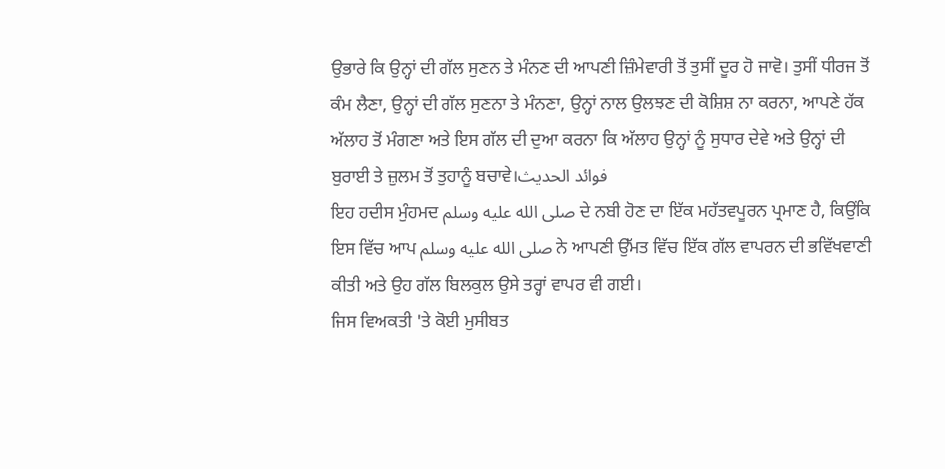ਉਭਾਰੇ ਕਿ ਉਨ੍ਹਾਂ ਦੀ ਗੱਲ ਸੁਣਨ ਤੇ ਮੰਨਣ ਦੀ ਆਪਣੀ ਜ਼ਿੰਮੇਵਾਰੀ ਤੋਂ ਤੁਸੀਂ ਦੂਰ ਹੋ ਜਾਵੋ। ਤੁਸੀਂ ਧੀਰਜ ਤੋਂ ਕੰਮ ਲੈਣਾ, ਉਨ੍ਹਾਂ ਦੀ ਗੱਲ ਸੁਣਨਾ ਤੇ ਮੰਨਣਾ, ਉਨ੍ਹਾਂ ਨਾਲ ਉਲਝਣ ਦੀ ਕੋਸ਼ਿਸ਼ ਨਾ ਕਰਨਾ, ਆਪਣੇ ਹੱਕ ਅੱਲਾਹ ਤੋਂ ਮੰਗਣਾ ਅਤੇ ਇਸ ਗੱਲ ਦੀ ਦੁਆ ਕਰਨਾ ਕਿ ਅੱਲਾਹ ਉਨ੍ਹਾਂ ਨੂੰ ਸੁਧਾਰ ਦੇਵੇ ਅਤੇ ਉਨ੍ਹਾਂ ਦੀ ਬੁਰਾਈ ਤੇ ਜ਼ੁਲਮ ਤੋਂ ਤੁਹਾਨੂੰ ਬਚਾਵੇ।فوائد الحديث
ਇਹ ਹਦੀਸ ਮੁੰਹਮਦ صلى الله عليه وسلم ਦੇ ਨਬੀ ਹੋਣ ਦਾ ਇੱਕ ਮਹੱਤਵਪੂਰਨ ਪ੍ਰਮਾਣ ਹੈ, ਕਿਉਂਕਿ ਇਸ ਵਿੱਚ ਆਪ صلى الله عليه وسلم ਨੇ ਆਪਣੀ ਉੱਮਤ ਵਿੱਚ ਇੱਕ ਗੱਲ ਵਾਪਰਨ ਦੀ ਭਵਿੱਖਵਾਣੀ ਕੀਤੀ ਅਤੇ ਉਹ ਗੱਲ ਬਿਲਕੁਲ ਉਸੇ ਤਰ੍ਹਾਂ ਵਾਪਰ ਵੀ ਗਈ।
ਜਿਸ ਵਿਅਕਤੀ 'ਤੇ ਕੋਈ ਮੁਸੀਬਤ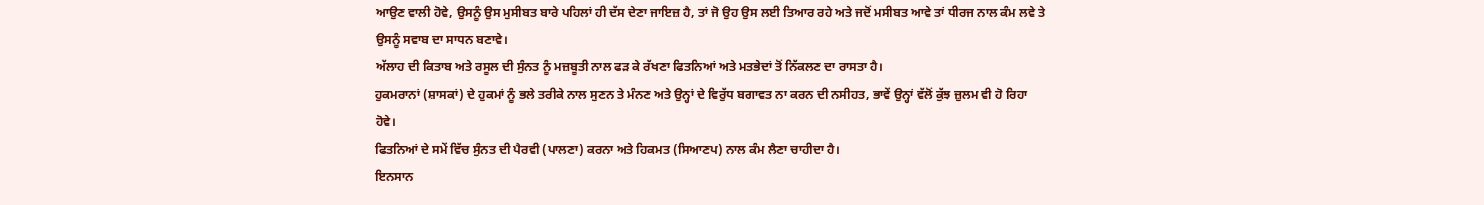ਆਉਣ ਵਾਲੀ ਹੋਵੇ, ਉਸਨੂੰ ਉਸ ਮੁਸੀਬਤ ਬਾਰੇ ਪਹਿਲਾਂ ਹੀ ਦੱਸ ਦੇਣਾ ਜਾਇਜ਼ ਹੈ, ਤਾਂ ਜੋ ਉਹ ਉਸ ਲਈ ਤਿਆਰ ਰਹੇ ਅਤੇ ਜਦੋਂ ਮਸੀਬਤ ਆਵੇ ਤਾਂ ਧੀਰਜ ਨਾਲ ਕੰਮ ਲਵੇ ਤੇ ਉਸਨੂੰ ਸਵਾਬ ਦਾ ਸਾਧਨ ਬਣਾਵੇ।
ਅੱਲਾਹ ਦੀ ਕਿਤਾਬ ਅਤੇ ਰਸੂਲ ਦੀ ਸੁੰਨਤ ਨੂੰ ਮਜ਼ਬੂਤੀ ਨਾਲ ਫੜ ਕੇ ਰੱਖਣਾ ਫਿਤਨਿਆਂ ਅਤੇ ਮਤਭੇਦਾਂ ਤੋਂ ਨਿੱਕਲਣ ਦਾ ਰਾਸਤਾ ਹੈ।
ਹੁਕਮਰਾਨਾਂ (ਸ਼ਾਸਕਾਂ) ਦੇ ਹੁਕਮਾਂ ਨੂੰ ਭਲੇ ਤਰੀਕੇ ਨਾਲ ਸੁਣਨ ਤੇ ਮੰਨਣ ਅਤੇ ਉਨ੍ਹਾਂ ਦੇ ਵਿਰੁੱਧ ਬਗਾਵਤ ਨਾ ਕਰਨ ਦੀ ਨਸੀਹਤ, ਭਾਵੇਂ ਉਨ੍ਹਾਂ ਵੱਲੋਂ ਕੁੱਝ ਜ਼ੁਲਮ ਵੀ ਹੋ ਰਿਹਾ ਹੋਵੇ।
ਫਿਤਨਿਆਂ ਦੇ ਸਮੇਂ ਵਿੱਚ ਸੁੰਨਤ ਦੀ ਪੈਰਵੀ (ਪਾਲਣਾ) ਕਰਨਾ ਅਤੇ ਹਿਕਮਤ (ਸਿਆਣਪ) ਨਾਲ ਕੰਮ ਲੈਣਾ ਚਾਹੀਦਾ ਹੈ।
ਇਨਸਾਨ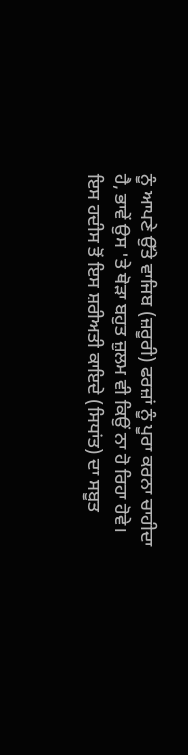ਨੂੰ ਆਪਣੇ ਉੱਤੇ ਵਾਜਿਬ (ਜ਼ਰੂਰੀ) ਫਰਜ਼ਾਂ ਨੂੰ ਪੂਰਾ ਕਰਨਾ ਚਾਹੀਦਾ ਹੈ, ਭਾਵੇਂ ਉਸ 'ਤੇ ਥੋੜਾ ਬਹੁਤ ਜ਼ੁਲਮ ਵੀ ਕਿਉਂ ਨਾ ਹੋ ਰਿਹਾ ਹੋਵੇ।
ਇਸ ਹਦੀਸ ਤੋਂ ਇਸ ਸ਼ਰੀਅਤੀ ਕਾਇਦੇ (ਸਿਧਾਂਤ) ਦਾ ਸਬੂਤ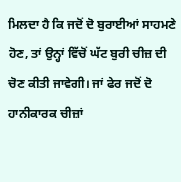ਮਿਲਦਾ ਹੈ ਕਿ ਜਦੋਂ ਦੋ ਬੁਰਾਈਆਂ ਸਾਹਮਣੇ ਹੋਣ, ਤਾਂ ਉਨ੍ਹਾਂ ਵਿੱਚੋਂ ਘੱਟ ਬੁਰੀ ਚੀਜ਼ ਦੀ ਚੋਣ ਕੀਤੀ ਜਾਵੇਗੀ। ਜਾਂ ਫੇਰ ਜਦੋਂ ਦੋ ਹਾਨੀਕਾਰਕ ਚੀਜ਼ਾਂ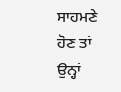ਸਾਹਮਣੇ ਹੋਣ ਤਾਂ ਉਨ੍ਹਾਂ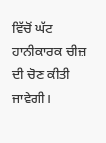ਵਿੱਚੋਂ ਘੱਟ ਹਾਨੀਕਾਰਕ ਚੀਜ਼ ਦੀ ਚੋਣ ਕੀਤੀ ਜਾਵੇਗੀ।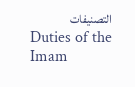التصنيفات
Duties of the Imam